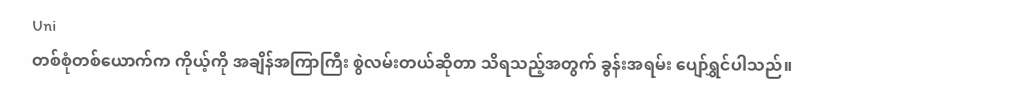Uni
တစ်စုံတစ်ယောက်က ကိုယ့်ကို အချိန်အကြာကြီး စွဲလမ်းတယ်ဆိုတာ သိရသည့်အတွက် ခွန်းအရမ်း ပျော်ရွှင်ပါသည်။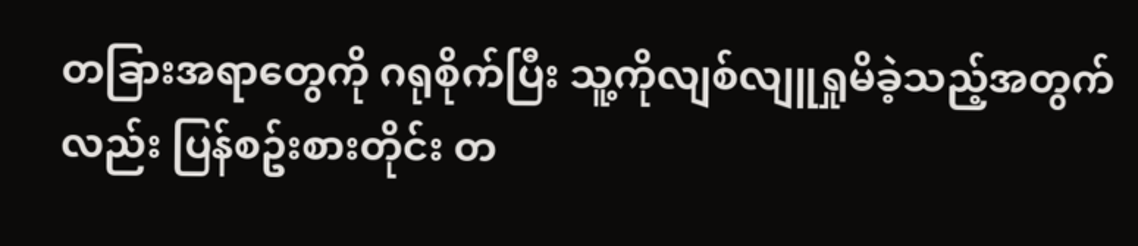တခြားအရာတွေကို ဂရုစိုက်ပြီး သူ့ကိုလျစ်လျူရှုမိခဲ့သည့်အတွက်လည်း ပြန်စဥ်းစားတိုင်း တ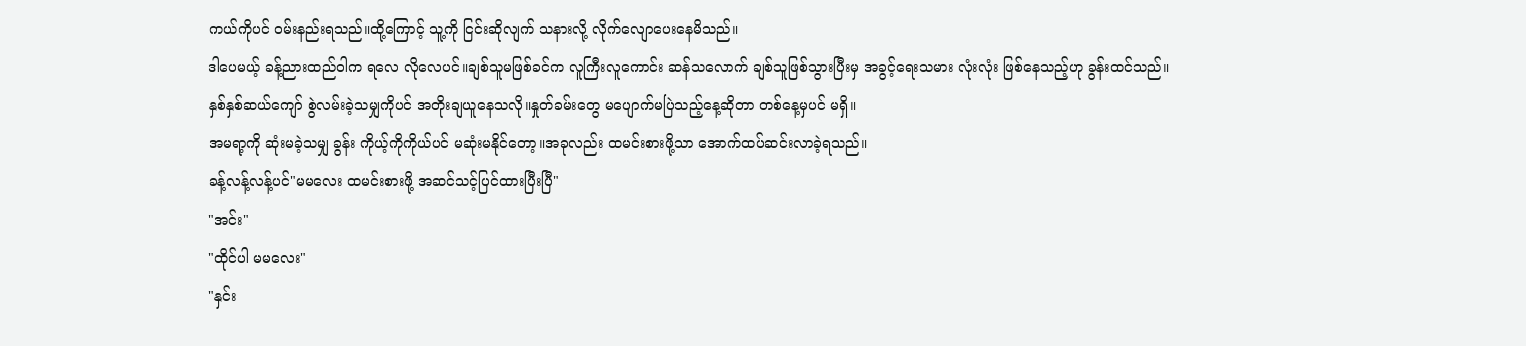ကယ်ကိုပင် ဝမ်းနည်းရသည်။ထို့ကြောင့် သူ့ကို ငြင်းဆိုလျက် သနားလို့ လိုက်လျောပေးနေမိသည်။
ဒါပေမယ့် ခန့်ညားထည်ဝါက ရလေ လိုလေပင်။ချစ်သူမဖြစ်ခင်က လူကြီးလူကောင်း ဆန်သလောက် ချစ်သူဖြစ်သွားပြီးမှ အခွင့်ရေးသမား လုံးလုံး ဖြစ်နေသည့်ဟု ခွန်းထင်သည်။
နှစ်နှစ်ဆယ်ကျော် စွဲလမ်းခဲ့သမျှကိုပင် အတိုးချယူနေသလို။နှုတ်ခမ်းတွေ မပျောက်မပြဲသည့်နေ့ဆိုတာ တစ်နေ့မှပင် မရှိ။
အမရာ့ကို ဆုံးမခဲ့သမျှ ခွန်း ကိုယ့်ကိုကိုယ်ပင် မဆုံးမနိုင်တော့။အခုလည်း ထမင်းစားဖို့သာ အောက်ထပ်ဆင်းလာခဲ့ရသည်။
ခန့်လန့်လန့်ပင်"မမလေး ထမင်းစားဖို့ အဆင်သင့်ပြင်ထားပြီးပြီ"
"အင်း"
"ထိုင်ပါ မမလေး"
"နှင်း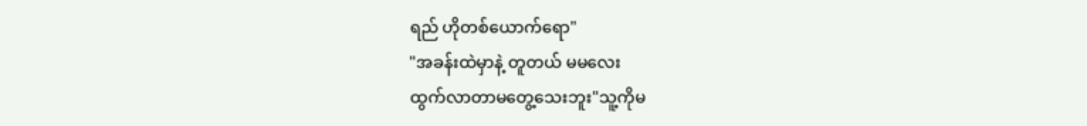ရည် ဟိုတစ်ယောက်ရော"
"အခန်းထဲမှာနဲ့ တူတယ် မမလေး
ထွက်လာတာမတွေ့သေးဘူး"သူ့ကိုမ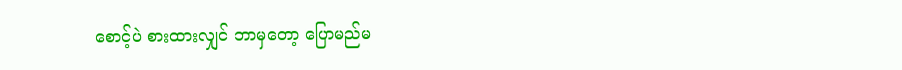စောင့်ပဲ စားထားလျှင် ဘာမှတော့ ပြောမည်မ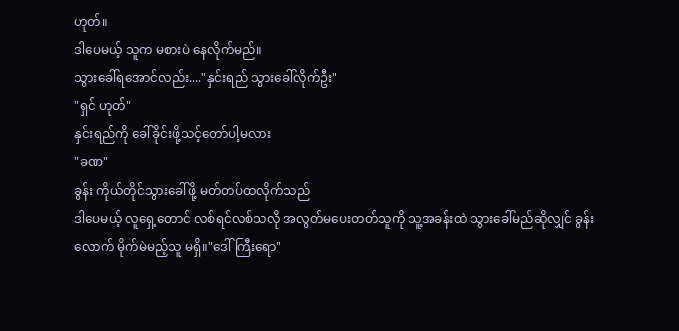ဟုတ်။
ဒါပေမယ့် သူက မစားပဲ နေလိုက်မည်။
သွားခေါ်ရအောင်လည်း...."နှင်းရည် သွားခေါ်လိုက်ဦး"
"ရှင် ဟုတ်"
နှင်းရည်ကို ခေါ်ခိုင်းဖို့သင့်တော်ပါ့မလား
"ခဏ"
ခွန်း ကိုယ်တိုင်သွားခေါ်ဖို့ မတ်တပ်ထလိုက်သည်
ဒါပေမယ့် လူရှေ့တောင် လစ်ရင်လစ်သလို အလွတ်မပေးတတ်သူကို သူ့အခန်းထဲ သွားခေါ်မည်ဆိုလျှင် ခွန်းလောက် မိုက်မဲမည့်သူ မရှိ။"ဒေါ်ကြီးရော"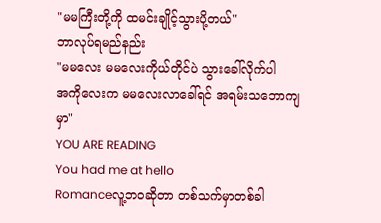"မမကြီးတို့ကို ထမင်းချိုင့်သွားပို့တယ်"
ဘာလုပ်ရမည်နည်း
"မမလေး မမလေးကိုယ်တိုင်ပဲ သွားခေါ်လိုက်ပါ
အကိုလေးက မမလေးလာခေါ်ရင် အရမ်းသဘောကျမှာ"
YOU ARE READING
You had me at hello
Romanceလူ့ဘဝဆိုတာ တစ်သက်မှာတစ်ခါ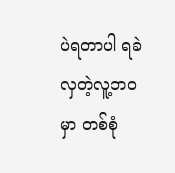ပဲရတာပါ ရခဲလှတဲ့လူ့ဘဝမှာ တစ်စုံ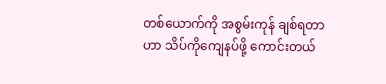တစ်ယောက်ကို အစွမ်းကုန် ချစ်ရတာဟာ သိပ်ကိုကျေနပ်ဖို့ ကောင်းတယ်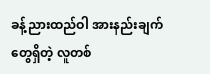ခန့်ညားထည်ဝါ အားနည်းချက်တွေရှိတဲ့ လူတစ်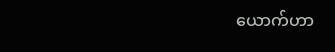ယောက်ဟာ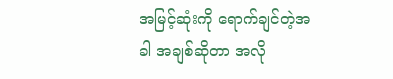အမြင့်ဆုံးကို ရောက်ချင်တဲ့အခါ အချစ်ဆိုတာ အလို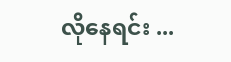လိုနေရင်း ...